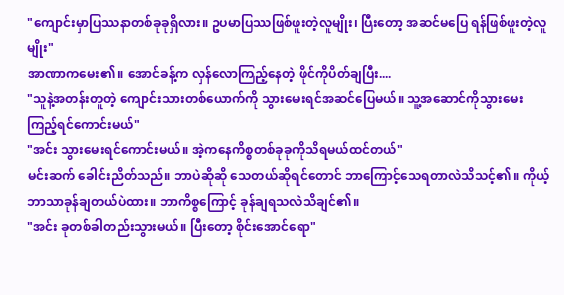"ကျောင်းမှာပြဿနာတစ်ခုခုရှိလား။ ဥပမာပြဿဖြစ်ဖူးတဲ့လူမျိုး၊ ပြီးတော့ အဆင်မပြေ ရန်ဖြစ်ဖူးတဲ့လူမျိုး"
အာဏာကမေး၏။ အောင်ခန့်က လှန်လောကြည့်နေတဲ့ ဖိုင်ကိုပိတ်ချပြီး....
"သူနဲ့အတန်းတူတဲ့ ကျောင်းသားတစ်ယောက်ကို သွားမေးရင်အဆင်ပြေမယ်။ သူ့အဆောင်ကိုသွားမေးကြည့်ရင်ကောင်းမယ်"
"အင်း သွားမေးရင်ကောင်းမယ်။ အဲ့ကနေကိစ္စတစ်ခုခုကိုသိရမယ်ထင်တယ်"
မင်းဆက် ခေါင်းညိတ်သည်။ ဘာပဲဆိုဆို သေတယ်ဆိုရင်တောင် ဘာကြောင့်သေရတာလဲသိသင့်၏။ ကိုယ့်ဘာသာခုန်ချတယ်ပဲထား။ ဘာကိစ္စကြောင့် ခုန်ချရသလဲသိချင်၏။
"အင်း ခုတစ်ခါတည်းသွားမယ်။ ပြီးတော့ စိုင်းအောင်ရော"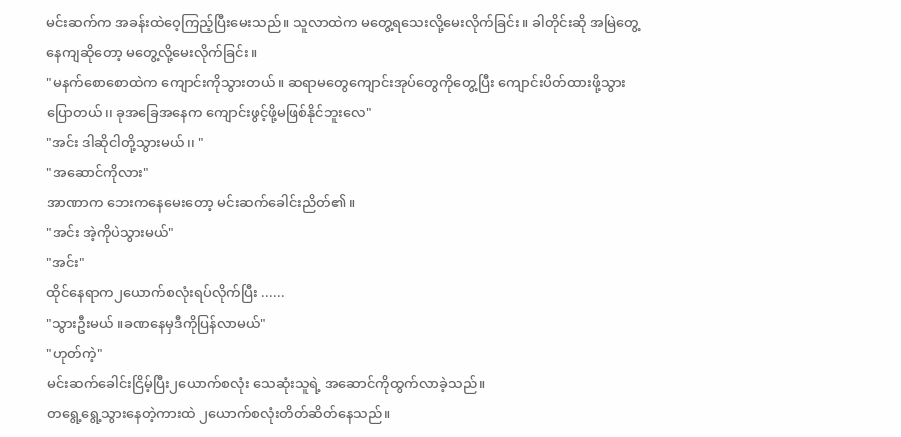မင်းဆက်က အခန်းထဲဝေ့ကြည့်ပြီးမေးသည်။ သူလာထဲက မတွေ့ရသေးလို့မေးလိုက်ခြင်း။ ခါတိုင်းဆို အမြဲတွေ့နေကျဆိုတော့ မတွေ့လို့မေးလိုက်ခြင်း။
"မနက်စောစောထဲက ကျောင်းကိုသွားတယ်။ ဆရာမတွေကျောင်းအုပ်တွေကိုတွေ့ပြီး ကျောင်းပိတ်ထားဖို့သွားပြောတယ်၊၊ ခုအခြေအနေက ကျောင်းဖွင့်ဖို့မဖြစ်နိုင်ဘူးလေ"
"အင်း ဒါဆိုငါတို့သွားမယ်၊၊ "
"အဆောင်ကိုလား"
အာဏာက ဘေးကနေမေးတော့ မင်းဆက်ခေါင်းညိတ်၏။
"အင်း အဲ့ကိုပဲသွားမယ်"
"အင်း"
ထိုင်နေရာက၂ယောက်စလုံးရပ်လိုက်ပြီး ......
"သွားဦးမယ် ။ခဏနေမှဒီကိုပြန်လာမယ်"
"ဟုတ်ကဲ့"
မင်းဆက်ခေါင်းငြိမ့်ပြီး၂ယောက်စလုံး သေဆုံးသူရဲ့ အဆောင်ကိုထွက်လာခဲ့သည်။
တရွေ့ရွေ့သွားနေတဲ့ကားထဲ ၂ယောက်စလုံးတိတ်ဆိတ်နေသည်။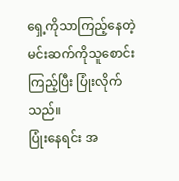ရှေ့ကိုသာကြည့်နေတဲ့ မင်းဆက်ကိုသူစောင်းကြည့်ပြီး ပြုံးလိုက်သည်။
ပြုံးနေရင်း အ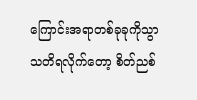ကြောင်းအရာတစ်ခုခုကိုသွာသတိရလိုက်တော့ စိတ်ညစ်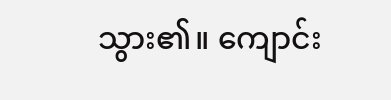သွား၏။ ကျောင်း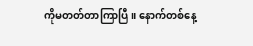ကိုမတတ်တာကြာပြီ။ နောက်တစ်နေ့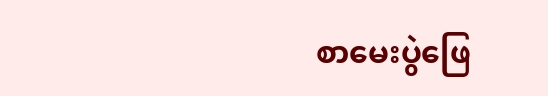စာမေးပွဲဖြေ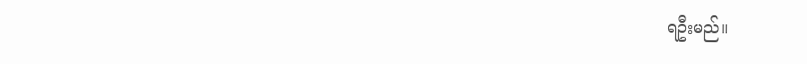ရဦးမည်။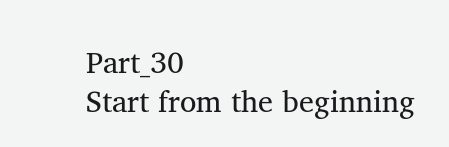Part_30
Start from the beginning